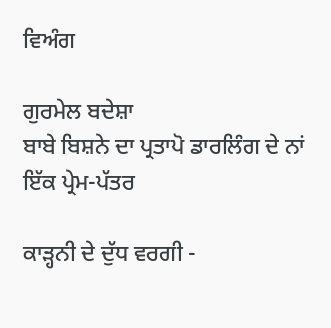ਵਿਅੰਗ

ਗੁਰਮੇਲ ਬਦੇਸ਼ਾ
ਬਾਬੇ ਬਿਸ਼ਨੇ ਦਾ ਪ੍ਰਤਾਪੋ ਡਾਰਲਿੰਗ ਦੇ ਨਾਂ ਇੱਕ ਪ੍ਰੇਮ-ਪੱਤਰ

ਕਾੜ੍ਹਨੀ ਦੇ ਦੁੱਧ ਵਰਗੀ -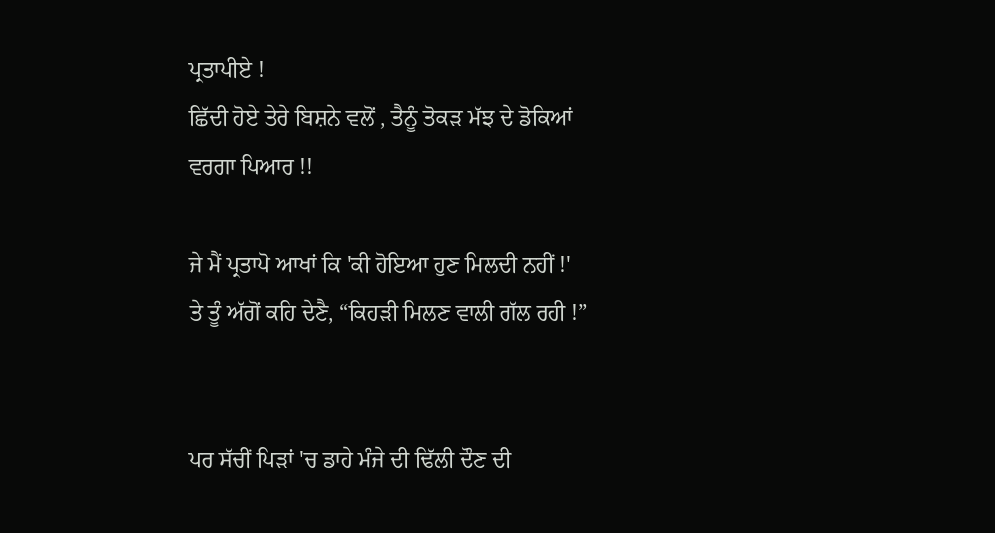ਪ੍ਰਤਾਪੀਏ !
ਛਿੱਦੀ ਹੋਏ ਤੇਰੇ ਬਿਸ਼ਨੇ ਵਲੋਂ , ਤੈਨੂੰ ਤੋਕੜ ਮੱਝ ਦੇ ਡੋਕਿਆਂ ਵਰਗਾ ਪਿਆਰ !!

ਜੇ ਮੈਂ ਪ੍ਰਤਾਪੋ ਆਖਾਂ ਕਿ 'ਕੀ ਹੋਇਆ ਹੁਣ ਮਿਲਦੀ ਨਹੀਂ !' ਤੇ ਤੂੰ ਅੱਗੋਂ ਕਹਿ ਦੇਣੈ, “ਕਿਹੜੀ ਮਿਲਣ ਵਾਲੀ ਗੱਲ ਰਹੀ !”


ਪਰ ਸੱਚੀਂ ਪਿੜਾਂ 'ਚ ਡਾਹੇ ਮੰਜੇ ਦੀ ਢਿੱਲੀ ਦੌਣ ਦੀ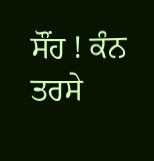ਸੌਂਹ ! ਕੰਨ ਤਰਸੇ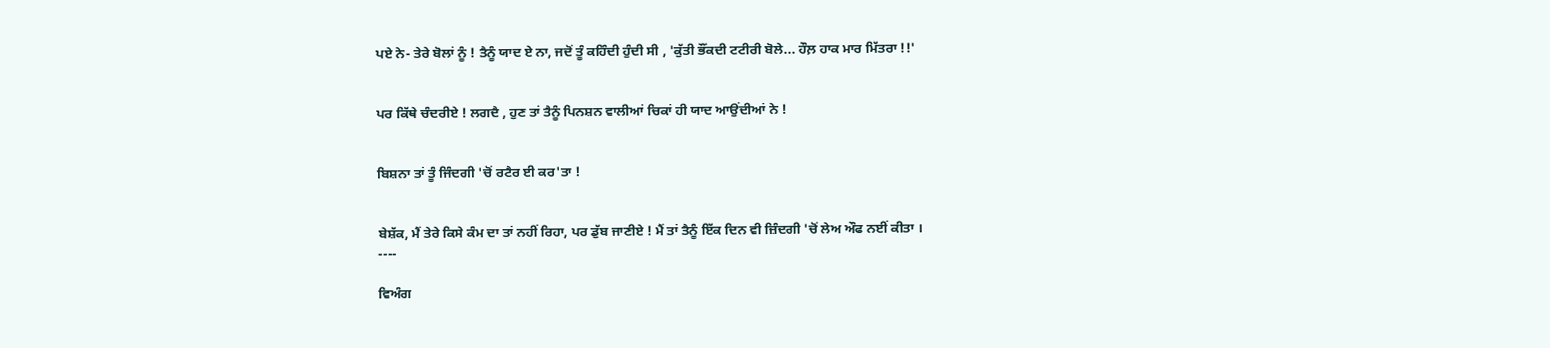ਪਏ ਨੇ- ਤੇਰੇ ਬੋਲਾਂ ਨੂੰ ! ਤੈਨੂੰ ਯਾਦ ਏ ਨਾ, ਜਦੋਂ ਤੂੰ ਕਹਿੰਦੀ ਹੁੰਦੀ ਸੀ , 'ਕੁੱਤੀ ਭੌਂਕਦੀ ਟਟੀਰੀ ਬੋਲੇ... ਹੌਲ਼ ਹਾਕ ਮਾਰ ਮਿੱਤਰਾ !!'


ਪਰ ਕਿੱਥੇ ਚੰਦਰੀਏ ! ਲਗਦੈ , ਹੁਣ ਤਾਂ ਤੈਨੂੰ ਪਿਨਸ਼ਨ ਵਾਲੀਆਂ ਚਿਕਾਂ ਹੀ ਯਾਦ ਆਉਂਦੀਆਂ ਨੇ !


ਬਿਸ਼ਨਾ ਤਾਂ ਤੂੰ ਜਿੰਦਗੀ 'ਚੋਂ ਰਟੈਰ ਈ ਕਰ'ਤਾ !


ਬੇਸ਼ੱਕ, ਮੈਂ ਤੇਰੇ ਕਿਸੇ ਕੰਮ ਦਾ ਤਾਂ ਨਹੀਂ ਰਿਹਾ, ਪਰ ਡੁੱਬ ਜਾਣੀਏ ! ਮੈਂ ਤਾਂ ਤੈਨੂੰ ਇੱਕ ਦਿਨ ਵੀ ਜ਼ਿੰਦਗੀ 'ਚੋਂ ਲੇਅ ਔਫ ਨਈਂ ਕੀਤਾ ।
----

ਵਿਅੰਗ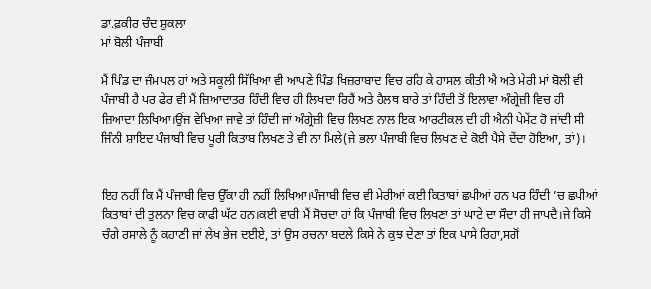ਡਾ.ਫ਼ਕੀਰ ਚੰਦ ਸ਼ੁਕਲਾ
ਮਾਂ ਬੋਲੀ ਪੰਜਾਬੀ

ਮੈਂ ਪਿੰਡ ਦਾ ਜੰਮਪਲ ਹਾਂ ਅਤੇ ਸਕੂਲੀ ਸਿੱਖਿਆ ਵੀ ਆਪਣੇ ਪਿੰਡ ਖਿਜ਼ਰਾਬਾਦ ਵਿਚ ਰਹਿ ਕੇ ਹਾਸਲ ਕੀਤੀ ਐ ਅਤੇ ਮੇਰੀ ਮਾਂ ਬੋਲੀ ਵੀ ਪੰਜਾਬੀ ਹੈ ਪਰ ਫੇਰ ਵੀ ਮੈਂ ਜ਼ਿਆਦਾਤਰ ਹਿੰਦੀ ਵਿਚ ਹੀ ਲਿਖਦਾ ਰਿਹੈਂ ਅਤੇ ਹੈਲਥ ਬਾਰੇ ਤਾਂ ਹਿੰਦੀ ਤੋਂ ਇਲਾਵਾ ਅੰਗ੍ਰੇਜ਼ੀ ਵਿਚ ਹੀ ਜ਼ਿਆਦਾ ਲਿਖਿਆ।ਉਂਜ ਵੇਖਿਆ ਜਾਵੇ ਤਾਂ ਹਿੰਦੀ ਜਾਂ ਅੰਗ੍ਰੇਜ਼ੀ ਵਿਚ ਲਿਖਣ ਨਾਲ ਇਕ ਆਰਟੀਕਲ ਦੀ ਹੀ ਐਨੀ ਪੇਮੇਂਟ ਹੋ ਜਾਂਦੀ ਸੀ ਜਿੰਨੀ ਸ਼ਾਇਦ ਪੰਜਾਬੀ ਵਿਚ ਪੂਰੀ ਕਿਤਾਬ ਲਿਖਣ ਤੇ ਵੀ ਨਾ ਮਿਲੇ(ਜੇ ਭਲਾ ਪੰਜਾਬੀ ਵਿਚ ਲਿਖਣ ਦੇ ਕੋਈ ਪੈਸੇ ਦੇਂਦਾ ਹੋਇਆ, ਤਾਂ)।


ਇਹ ਨਹੀਂ ਕਿ ਮੈਂ ਪੰਜਾਬੀ ਵਿਚ ਉੱਕਾ ਹੀ ਨਹੀਂ ਲਿਖਿਆ।ਪੰਜਾਬੀ ਵਿਚ ਵੀ ਮੇਰੀਆਂ ਕਈ ਕਿਤਾਬਾਂ ਛਪੀਆਂ ਹਨ ਪਰ ਹਿੰਦੀ ’ਚ ਛਪੀਆਂ ਕਿਤਾਬਾਂ ਦੀ ਤੁਲਨਾ ਵਿਚ ਕਾਫੀ ਘੱਟ ਹਨ।ਕਈ ਵਾਰੀ ਮੈਂ ਸੋਚਦਾ ਹਾਂ ਕਿ ਪੰਜਾਬੀ ਵਿਚ ਲਿਖਣਾ ਤਾਂ ਘਾਟੇ ਦਾ ਸੌਦਾ ਹੀ ਜਾਪਦੈ।ਜੇ ਕਿਸੇ ਚੰਗੇ ਰਸਾਲੇ ਨੂੰ ਕਹਾਣੀ ਜਾਂ ਲੇਖ ਭੇਜ ਦਈਏ, ਤਾਂ ਉਸ ਰਚਨਾ ਬਦਲੇ ਕਿਸੇ ਨੇ ਕੁਝ ਦੇਣਾ ਤਾਂ ਇਕ ਪਾਸੇ ਰਿਹਾ,ਸਗੋਂ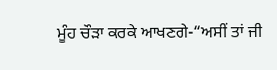ਮੂੰਹ ਚੌੜਾ ਕਰਕੇ ਆਖਣਗੇ-“ਅਸੀਂ ਤਾਂ ਜੀ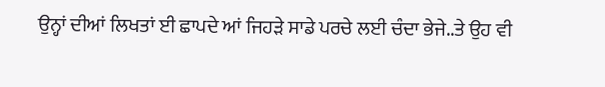ਉਨ੍ਹਾਂ ਦੀਆਂ ਲਿਖਤਾਂ ਈ ਛਾਪਦੇ ਆਂ ਜਿਹੜੇ ਸਾਡੇ ਪਰਚੇ ਲਈ ਚੰਦਾ ਭੇਜੇ..ਤੇ ਉਹ ਵੀ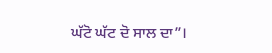ਘੱਟੋ ਘੱਟ ਦੋ ਸਾਲ ਦਾ”।